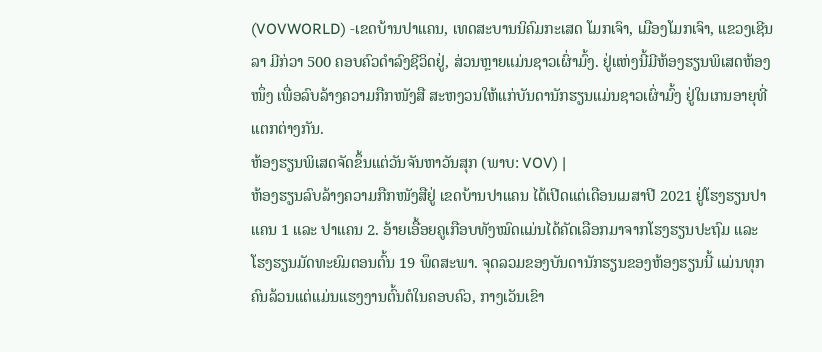(VOVWORLD) -ເຂດບ້ານປາແຄນ, ເທດສະບານນິຄົມກະເສດ ໂມກເຈົາ, ເມືອງໂມກເຈົາ, ແຂວງເຊີນລາ ມີກ່ວາ 500 ຄອບຄົວດຳລົງຊີວິດຢູ່, ສ່ວນຫຼາຍແມ່ນຊາວເຜົ່າມົ້ງ. ຢູ່ແຫ່ງນີ້ມີຫ້ອງຮຽນພິເສດຫ້ອງໜຶ່ງ ເພື່ອລົບລ້າງຄວາມກືກໜັງສື ສະຫງວນໃຫ້ແກ່ບັນດານັກຮຽນແມ່ນຊາວເຜົ່າມົ້ງ ຢູ່ໃນເກນອາຍຸທີ່ແຕກຕ່າງກັນ.
ຫ້ອງຮຽນພິເສດຈັດຂຶ້ນແຕ່ວັນຈັນຫາວັນສຸກ (ພາບ: VOV) |
ຫ້ອງຮຽນລົບລ້າງຄວາມກືກໜັງສືຢູ່ ເຂດບ້ານປາແຄນ ໄດ້ເປີດແຕ່ເດືອນເມສາປີ 2021 ຢູ່ໂຮງຮຽນປາແຄນ 1 ແລະ ປາແຄນ 2. ອ້າຍເອື້ອຍຄູເກືອບທັງໝົດແມ່ນໄດ້ຄັດເລືອກມາຈາກໂຮງຮຽນປະຖົມ ແລະ ໂຮງຮຽນມັດທະຍົມຕອນຕົ້ນ 19 ພຶດສະພາ. ຈຸດລວມຂອງບັນດານັກຮຽນຂອງຫ້ອງຮຽນນີ້ ແມ່ນທຸກຄົນລ້ວນແຕ່ແມ່ນແຮງງານຕົ້ນຕໍໃນຄອບຄົວ, ກາງເວັນເຂົາ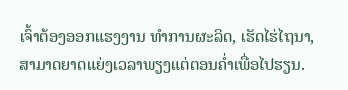ເຈົ້າຕ້ອງອອກແຮງງານ ທຳການຜະລິດ, ເຮັດໄຮ່ໄຖນາ, ສາມາດຍາດແຍ່ງເວລາພຽງແຕ່ຕອນຄ່ຳເພື່ອໄປຮຽນ.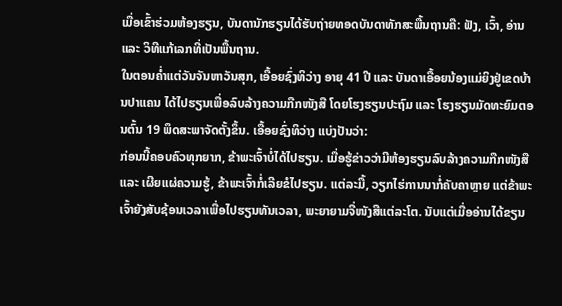ເມື່ອເຂົ້າຮ່ວມຫ້ອງຮຽນ, ບັນດານັກຮຽນໄດ້ຮັບຖ່າຍທອດບັນດາທັກສະພື້ນຖານຄື: ຟັງ, ເວົ້າ, ອ່ານ ແລະ ວິທີແກ້ເລກທີ່ເປັນພື້ນຖານ.
ໃນຕອນຄ່ຳແຕ່ວັນຈັນຫາວັນສຸກ, ເອື້ອຍຊົ່ງທິວ່າງ ອາຍຸ 41 ປີ ແລະ ບັນດາເອື້ອຍນ້ອງແມ່ຍິງຢູ່ເຂດບ້ານປາແຄນ ໄດ້ໄປຮຽນເພື່ອລົບລ້າງຄວາມກືກໜັງສື ໂດຍໂຮງຮຽນປະຖົມ ແລະ ໂຮງຮຽນມັດທະຍົມຕອນຕົ້ນ 19 ພຶດສະພາຈັດຕັ້ງຂຶ້ນ. ເອື້ອຍຊົ່ງທິວ່າງ ແບ່ງປັນວ່າ:
ກ່ອນນີ້ຄອບຄົວທຸກຍາກ, ຂ້າພະເຈົ້າບໍ່ໄດ້ໄປຮຽນ. ເມື່ອຮູ້ຂ່າວວ່າມີຫ້ອງຮຽນລົບລ້າງຄວາມກືກໜັງສື ແລະ ເຜີຍແຜ່ຄວາມຮູ້, ຂ້າພະເຈົ້າກໍ່ເລີຍຂໍໄປຮຽນ. ແຕ່ລະມື້, ວຽກໄຮ່ການນາກໍ່ຄັບຄາຫຼາຍ ແຕ່ຂ້າພະເຈົ້າຍັງສັບຊ້ອນເວລາເພື່ອໄປຮຽນທັນເວລາ, ພະຍາຍາມຈື່ໜັງສືແຕ່ລະໂຕ. ນັບແຕ່ເມື່ອອ່ານໄດ້ຂຽນ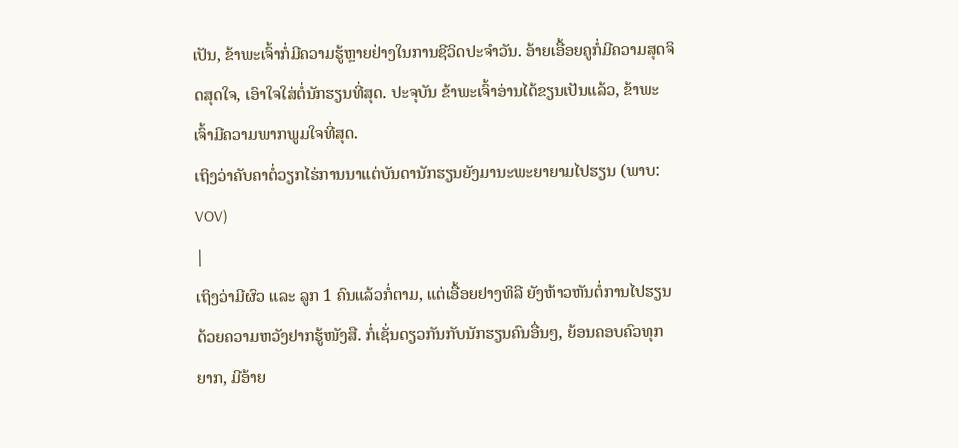ເປັນ, ຂ້າພະເຈົ້າກໍ່ມີຄວາມຮູ້ຫຼາຍຢ່າງໃນການຊີວິດປະຈຳວັນ. ອ້າຍເອື້ອຍຄູກໍ່ມີຄວາມສຸດຈິດສຸດໃຈ, ເອົາໃຈໃສ່ຕໍ່ນັກຮຽນທີ່ສຸດ. ປະຈຸບັນ ຂ້າພະເຈົ້າອ່ານໄດ້ຂຽນເປັນແລ້ວ, ຂ້າພະເຈົ້າມີຄວາມພາກພູມໃຈທີ່ສຸດ.
ເຖິງວ່າຄັບຄາຕໍ່ວຽກໄຮ່ການນາແຕ່ບັນດານັກຮຽນຍັງມານະພະຍາຍາມໄປຮຽນ (ພາບ: VOV)
|
ເຖິງວ່າມີຜົວ ແລະ ລູກ 1 ຄົນແລ້ວກໍ່ຕາມ, ແຕ່ເອື້ອຍຢາງທິລີ ຍັງຫ້າວຫັນຕໍ່ການໄປຮຽນ ດ້ວຍຄວາມຫວັງຢາກຮູ້ໜັງສື. ກໍ່ເຊັ່ນດຽວກັນກັບນັກຮຽນຄົນອື່ນໆ, ຍ້ອນຄອບຄົວທຸກຍາກ, ມີອ້າຍ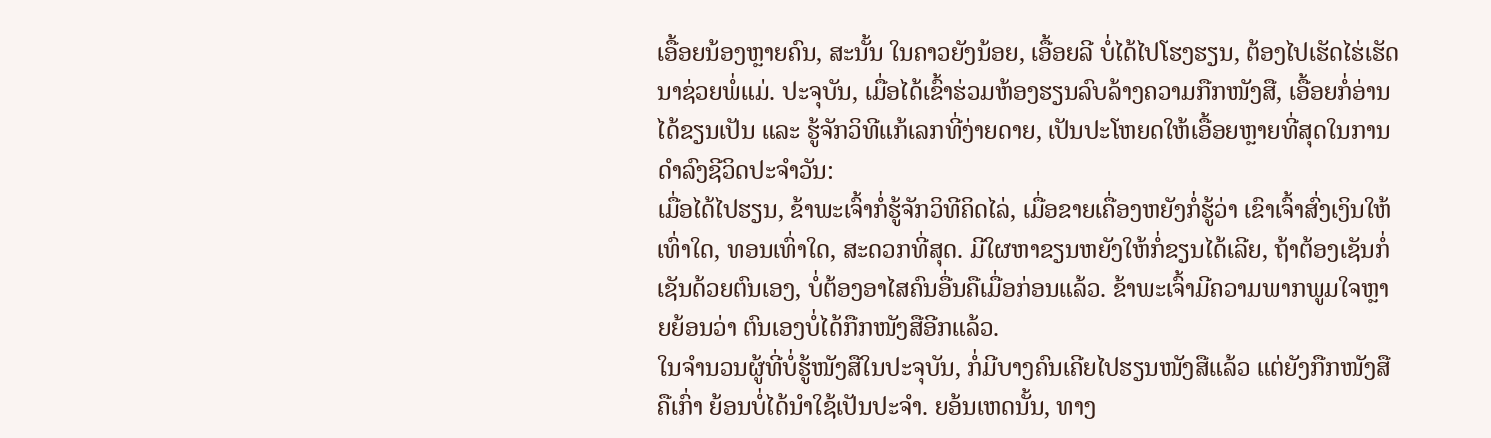ເອື້ອຍນ້ອງຫຼາຍຄົນ, ສະນັ້ນ ໃນຄາວຍັງນ້ອຍ, ເອື້ອຍລີ ບໍ່ໄດ້ໄປໂຮງຮຽນ, ຕ້ອງໄປເຮັດໄຮ່ເຮັດນາຊ່ວຍພໍ່ແມ່. ປະຈຸບັນ, ເມື່ອໄດ້ເຂົ້າຮ່ວມຫ້ອງຮຽນລົບລ້າງຄວາມກືກໜັງສື, ເອື້ອຍກໍ່ອ່ານໄດ້ຂຽນເປັນ ແລະ ຮູ້ຈັກວິທີແກ້ເລກທີ່ງ່າຍດາຍ, ເປັນປະໂຫຍດໃຫ້ເອື້ອຍຫຼາຍທີ່ສຸດໃນການດຳລົງຊີວິດປະຈຳວັນ:
ເມື່ອໄດ້ໄປຮຽນ, ຂ້າພະເຈົ້າກໍ່ຮູ້ຈັກວິທີຄິດໄລ່, ເມື່ອຂາຍເຄື່ອງຫຍັງກໍ່ຮູ້ວ່າ ເຂົາເຈົ້າສົ່ງເງິນໃຫ້ເທົ່າໃດ, ທອນເທົ່າໃດ, ສະດວກທີ່ສຸດ. ມີໃຜຫາຂຽນຫຍັງໃຫ້ກໍ່ຂຽນໄດ້ເລີຍ, ຖ້າຕ້ອງເຊັນກໍ່ເຊັນດ້ວຍຕົນເອງ, ບໍ່ຕ້ອງອາໄສຄົນອື່ນຄືເມື່ອກ່ອນແລ້ວ. ຂ້າພະເຈົ້າມີຄວາມພາກພູມໃຈຫຼາຍຍ້ອນວ່າ ຕົນເອງບໍ່ໄດ້ກືກໜັງສືອີກແລ້ວ.
ໃນຈຳນວນຜູ້ທີ່ບໍ່ຮູ້ໜັງສືໃນປະຈຸບັນ, ກໍ່ມີບາງຄົນເຄີຍໄປຮຽນໜັງສືແລ້ວ ແຕ່ຍັງກືກໜັງສືຄືເກົ່າ ຍ້ອນບໍ່ໄດ້ນຳໃຊ້ເປັນປະຈຳ. ຍອ້ນເຫດນັ້ນ, ທາງ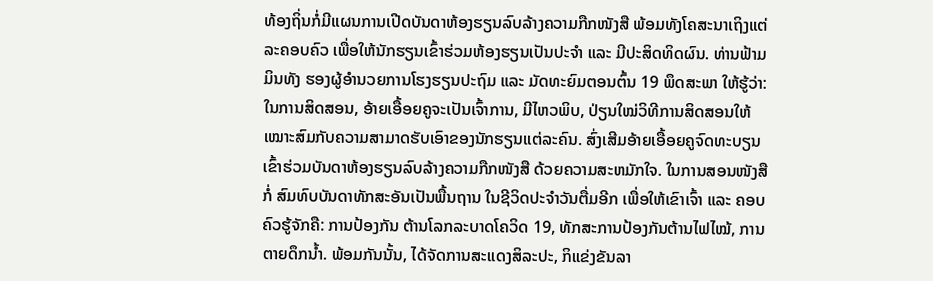ທ້ອງຖິ່ນກໍ່ມີແຜນການເປີດບັນດາຫ້ອງຮຽນລົບລ້າງຄວາມກືກໜັງສື ພ້ອມທັງໂຄສະນາເຖິງແຕ່ລະຄອບຄົວ ເພື່ອໃຫ້ນັກຮຽນເຂົ້າຮ່ວມຫ້ອງຮຽນເປັນປະຈຳ ແລະ ມີປະສິດທິດຜົນ. ທ່ານຟ້າມມິນທັງ ຮອງຜູ້ອຳນວຍການໂຮງຮຽນປະຖົມ ແລະ ມັດທະຍົມຕອນຕົ້ນ 19 ພຶດສະພາ ໃຫ້ຮູ້ວ່າ:
ໃນການສິດສອນ, ອ້າຍເອື້ອຍຄູຈະເປັນເຈົ້າການ, ມີໄຫວພິບ, ປ່ຽນໃໝ່ວິທີການສິດສອນໃຫ້ເໝາະສົມກັບຄວາມສາມາດຮັບເອົາຂອງນັກຮຽນແຕ່ລະຄົນ. ສົ່ງເສີມອ້າຍເອື້ອຍຄູຈົດທະບຽນເຂົ້າຮ່ວມບັນດາຫ້ອງຮຽນລົບລ້າງຄວາມກືກໜັງສື ດ້ວຍຄວາມສະຫມັກໃຈ. ໃນການສອນໜັງສືກໍ່ ສົມທົບບັນດາທັກສະອັນເປັນພື້ນຖານ ໃນຊີວິດປະຈຳວັນຕື່ມອີກ ເພື່ອໃຫ້ເຂົາເຈົ້າ ແລະ ຄອບຄົວຮູ້ຈັກຄື: ການປ້ອງກັນ ຕ້ານໂລກລະບາດໂຄວິດ 19, ທັກສະການປ້ອງກັນຕ້ານໄຟໄໝ້, ການຕາຍດຶກນ້ຳ. ພ້ອມກັນນັ້ນ, ໄດ້ຈັດການສະແດງສິລະປະ, ກິແຂ່ງຂັນລາ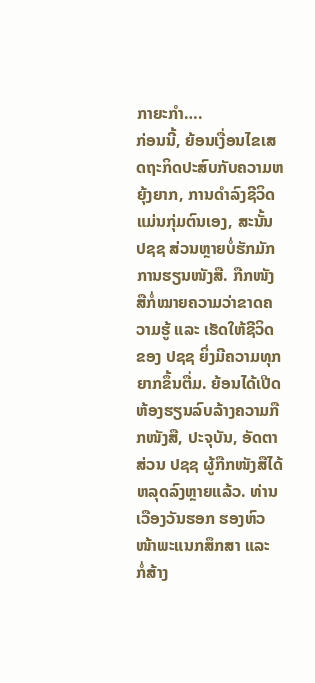ກາຍະກຳ….
ກ່ອນນີ້, ຍ້ອນເງື່ອນໄຂເສດຖະກິດປະສົບກັບຄວາມຫຍຸ້ງຍາກ, ການດຳລົງຊີວິດແມ່ນກຸ່ມຕົນເອງ, ສະນັ້ນ ປຊຊ ສ່ວນຫຼາຍບໍ່ຮັກມັກການຮຽນໜັງສື. ກືກໜັງສືກໍ່ໝາຍຄວາມວ່າຂາດຄວາມຮູ້ ແລະ ເຮັດໃຫ້ຊີວິດຂອງ ປຊຊ ຍິ່ງມີຄວາມທຸກຍາກຂຶ້ນຕື່ມ. ຍ້ອນໄດ້ເປີດຫ້ອງຮຽນລົບລ້າງຄວາມກືກໜັງສື, ປະຈຸບັນ, ອັດຕາສ່ວນ ປຊຊ ຜູ້ກືກໜັງສືໄດ້ຫລຸດລົງຫຼາຍແລ້ວ. ທ່ານເວືອງວັນຮອກ ຮອງຫົວໜ້າພະແນກສຶກສາ ແລະ ກໍ່ສ້າງ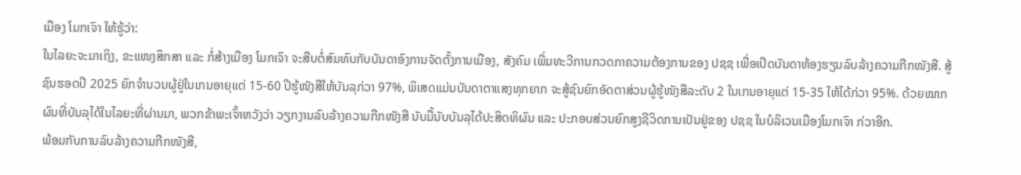ເມືອງ ໂມກເຈົາ ໃຫ້ຮູ້ວ່າ:
ໃນໄລຍະຈະມາເຖິງ, ຂະແໜງສຶກສາ ແລະ ກໍ່ສ້າງເມືອງ ໂມກເຈົາ ຈະສືບຕໍ່ສົມທົບກັບບັນດາອົງການຈັດຕັ້ງການເມືອງ, ສັງຄົມ ເພີ່ມທະວີການກວດກາຄວາມຕ້ອງການຂອງ ປຊຊ ເພື່ອເປີດບັນດາຫ້ອງຮຽນລົບລ້າງຄວາມກືກໜັງສື. ສູ້ຊົນຮອດປີ 2025 ຍົກຈຳນວນຜູ້ຢູ່ໃນເກນອາຍຸແຕ່ 15-60 ປີຮູ້ໜັງສືໃຫ້ບັນລຸກ່ວາ 97%, ພິເສດແມ່ນບັນດາຕາແສງທຸກຍາກ ຈະສູ້ຊົນຍົກອັດຕາສ່ວນຜູ້ຮູ້ໜັງສືລະດັບ 2 ໃນເກນອາຍຸແຕ່ 15-35 ໃຫ້ໄດ້ກ່ວາ 95%. ດ້ວຍໝາກຜົນທີ່ບັນລຸໄດ້ໃນໄລຍະທີ່ຜ່ານມາ, ພວກຂ້າພະເຈົ້າຫວັງວ່າ ວຽກງານລົບລ້າງຄວາມກືກໜັງສື ນັບມື້ນັບບັນລຸໄດ້ປະສິດທິຜົນ ແລະ ປະກອບສ່ວນຍົກສູງຊີວິດການເປັນຢູ່ຂອງ ປຊຊ ໃນບໍລິເວນເມືອງໂມກເຈົາ ກ່ວາອີກ.
ພ້ອມກັບການລົບລ້າງຄວາມກືກໜັງສື,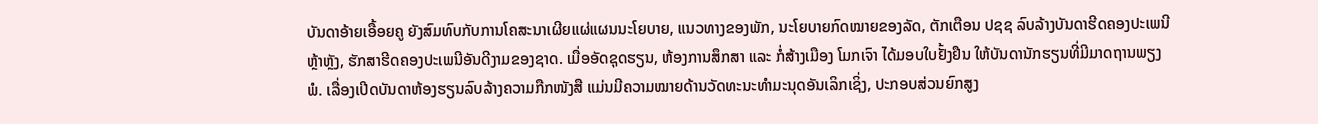ບັນດາອ້າຍເອື້ອຍຄູ ຍັງສົມທົບກັບການໂຄສະນາເຜີຍແຜ່ແຜນນະໂຍບາຍ, ແນວທາງຂອງພັກ, ນະໂຍບາຍກົດໝາຍຂອງລັດ, ຕັກເຕືອນ ປຊຊ ລົບລ້າງບັນດາຮີດຄອງປະເພນີຫຼ້າຫຼັງ, ຮັກສາຮີດຄອງປະເພນີອັນດີງາມຂອງຊາດ. ເມື່ອອັດຊຸດຮຽນ, ຫ້ອງການສຶກສາ ແລະ ກໍ່ສ້າງເມືອງ ໂມກເຈົາ ໄດ້ມອບໃບຢັ້ງຢືນ ໃຫ້ບັນດານັກຮຽນທີ່ມີມາດຖານພຽງພໍ. ເລື່ອງເປີດບັນດາຫ້ອງຮຽນລົບລ້າງຄວາມກືກໜັງສື ແມ່ນມີຄວາມໝາຍດ້ານວັດທະນະທຳມະນຸດອັນເລິກເຊິ່ງ, ປະກອບສ່ວນຍົກສູງ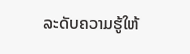ລະດັບຄວາມຮູ້ໃຫ້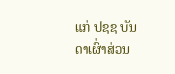ແກ່ ປຊຊ ບັນດາເຜົ່າສ່ວນ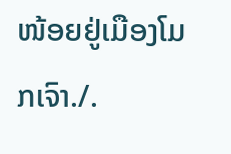ໜ້ອຍຢູ່ເມືອງໂມກເຈົາ./.